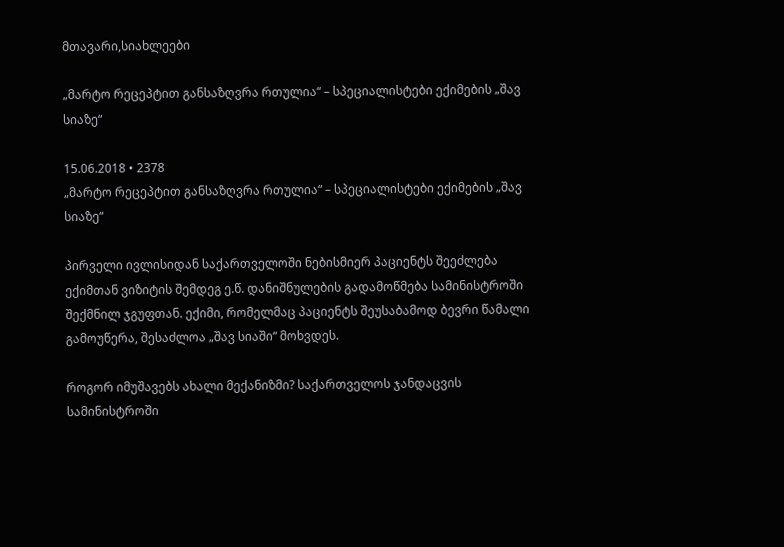მთავარი,სიახლეები

„მარტო რეცეპტით განსაზღვრა რთულია“ – სპეციალისტები ექიმების „შავ სიაზე“

15.06.2018 • 2378
„მარტო რეცეპტით განსაზღვრა რთულია“ – სპეციალისტები ექიმების „შავ სიაზე“

პირველი ივლისიდან საქართველოში ნებისმიერ პაციენტს შეეძლება ექიმთან ვიზიტის შემდეგ ე.წ. დანიშნულების გადამოწმება სამინისტროში შექმნილ ჯგუფთან. ექიმი, რომელმაც პაციენტს შეუსაბამოდ ბევრი წამალი გამოუწერა, შესაძლოა „შავ სიაში“ მოხვდეს.

როგორ იმუშავებს ახალი მექანიზმი? საქართველოს ჯანდაცვის სამინისტროში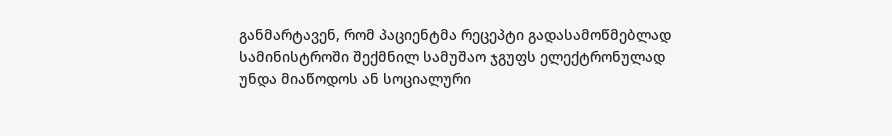განმარტავენ, რომ პაციენტმა რეცეპტი გადასამოწმებლად სამინისტროში შექმნილ სამუშაო ჯგუფს ელექტრონულად უნდა მიაწოდოს ან სოციალური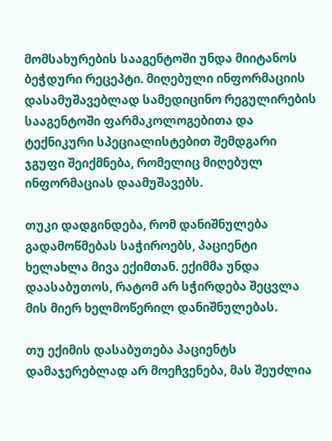მომსახურების სააგენტოში უნდა მიიტანოს ბეჭდური რეცეპტი. მიღებული ინფორმაციის დასამუშავებლად სამედიცინო რეგულირების სააგენტოში ფარმაკოლოგებითა და ტექნიკური სპეციალისტებით შემდგარი ჯგუფი შეიქმნება, რომელიც მიღებულ ინფორმაციას დაამუშავებს.

თუკი დადგინდება, რომ დანიშნულება გადამოწმებას საჭიროებს, პაციენტი ხელახლა მივა ექიმთან. ექიმმა უნდა დაასაბუთოს, რატომ არ სჭირდება შეცვლა მის მიერ ხელმოწერილ დანიშნულებას.

თუ ექიმის დასაბუთება პაციენტს დამაჯერებლად არ მოეჩვენება, მას შეუძლია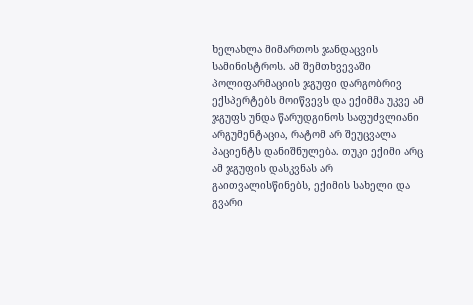ხელახლა მიმართოს ჯანდაცვის სამინისტროს. ამ შემთხვევაში პოლიფარმაციის ჯგუფი დარგობრივ ექსპერტებს მოიწვევს და ექიმმა უკვე ამ ჯგუფს უნდა წარუდგინოს საფუძვლიანი არგუმენტაცია, რატომ არ შეუცვალა პაციენტს დანიშნულება. თუკი ექიმი არც ამ ჯგუფის დასკვნას არ გაითვალისწინებს, ექიმის სახელი და გვარი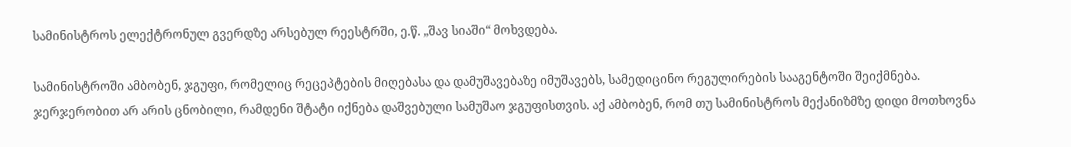სამინისტროს ელექტრონულ გვერდზე არსებულ რეესტრში, ე.წ. „შავ სიაში“ მოხვდება.

სამინისტროში ამბობენ, ჯგუფი, რომელიც რეცეპტების მიღებასა და დამუშავებაზე იმუშავებს, სამედიცინო რეგულირების სააგენტოში შეიქმნება. ჯერჯერობით არ არის ცნობილი, რამდენი შტატი იქნება დაშვებული სამუშაო ჯგუფისთვის. აქ ამბობენ, რომ თუ სამინისტროს მექანიზმზე დიდი მოთხოვნა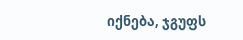იქნება, ჯგუფს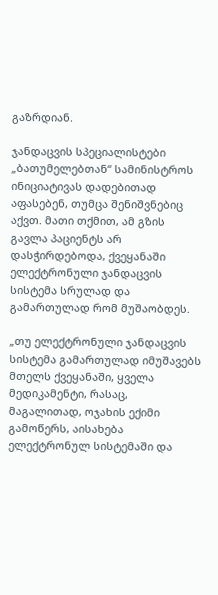გაზრდიან.

ჯანდაცვის სპეციალისტები „ბათუმელებთან“ სამინისტროს ინიციატივას დადებითად აფასებენ, თუმცა შენიშვნებიც აქვთ. მათი თქმით, ამ გზის გავლა პაციენტს არ დასჭირდებოდა, ქვეყანაში  ელექტრონული ჯანდაცვის სისტემა სრულად და გამართულად რომ მუშაობდეს.

„თუ ელექტრონული ჯანდაცვის სისტემა გამართულად იმუშავებს მთელს ქვეყანაში, ყველა მედიკამენტი, რასაც, მაგალითად, ოჯახის ექიმი გამოწერს, აისახება ელექტრონულ სისტემაში და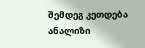შემდეგ კეთდება ანალიზი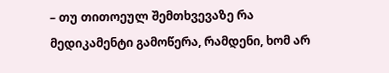– თუ თითოეულ შემთხვევაზე რა მედიკამენტი გამოწერა, რამდენი, ხომ არ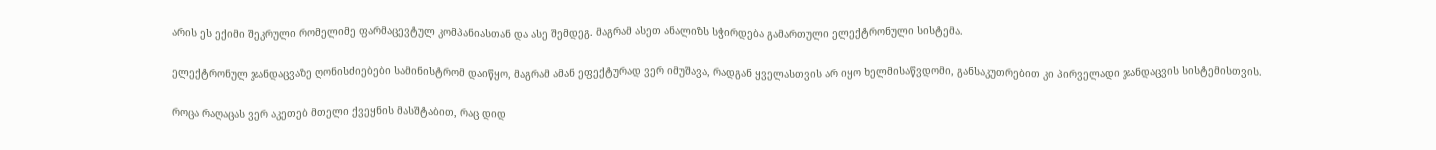არის ეს ექიმი შეკრული რომელიმე ფარმაცევტულ კომპანიასთან და ასე შემდეგ. მაგრამ ასეთ ანალიზს სჭირდება გამართული ელექტრონული სისტემა.

ელექტრონულ ჯანდაცვაზე ღონისძიებები სამინისტრომ დაიწყო, მაგრამ ამან ეფექტურად ვერ იმუშავა, რადგან ყველასთვის არ იყო ხელმისაწვდომი, განსაკუთრებით კი პირველადი ჯანდაცვის სისტემისთვის.

როცა რაღაცას ვერ აკეთებ მთელი ქვეყნის მასშტაბით, რაც დიდ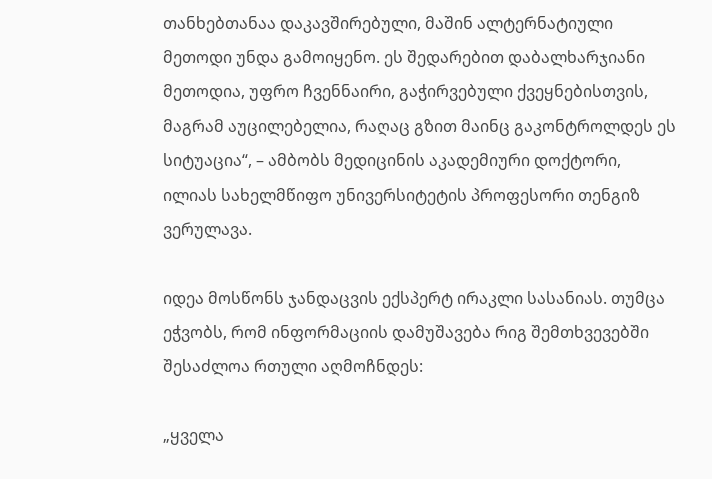თანხებთანაა დაკავშირებული, მაშინ ალტერნატიული მეთოდი უნდა გამოიყენო. ეს შედარებით დაბალხარჯიანი მეთოდია, უფრო ჩვენნაირი, გაჭირვებული ქვეყნებისთვის, მაგრამ აუცილებელია, რაღაც გზით მაინც გაკონტროლდეს ეს სიტუაცია“, – ამბობს მედიცინის აკადემიური დოქტორი, ილიას სახელმწიფო უნივერსიტეტის პროფესორი თენგიზ ვერულავა.

იდეა მოსწონს ჯანდაცვის ექსპერტ ირაკლი სასანიას. თუმცა ეჭვობს, რომ ინფორმაციის დამუშავება რიგ შემთხვევებში შესაძლოა რთული აღმოჩნდეს:

„ყველა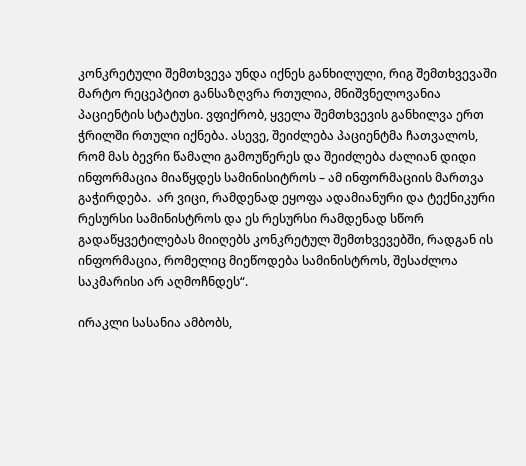კონკრეტული შემთხვევა უნდა იქნეს განხილული, რიგ შემთხვევაში მარტო რეცეპტით განსაზღვრა რთულია, მნიშვნელოვანია პაციენტის სტატუსი. ვფიქრობ, ყველა შემთხვევის განხილვა ერთ ჭრილში რთული იქნება. ასევე, შეიძლება პაციენტმა ჩათვალოს, რომ მას ბევრი წამალი გამოუწერეს და შეიძლება ძალიან დიდი ინფორმაცია მიაწყდეს სამინისიტროს – ამ ინფორმაციის მართვა გაჭირდება.  არ ვიცი, რამდენად ეყოფა ადამიანური და ტექნიკური რესურსი სამინისტროს და ეს რესურსი რამდენად სწორ გადაწყვეტილებას მიიღებს კონკრეტულ შემთხვევებში, რადგან ის ინფორმაცია, რომელიც მიეწოდება სამინისტროს, შესაძლოა საკმარისი არ აღმოჩნდეს“.

ირაკლი სასანია ამბობს,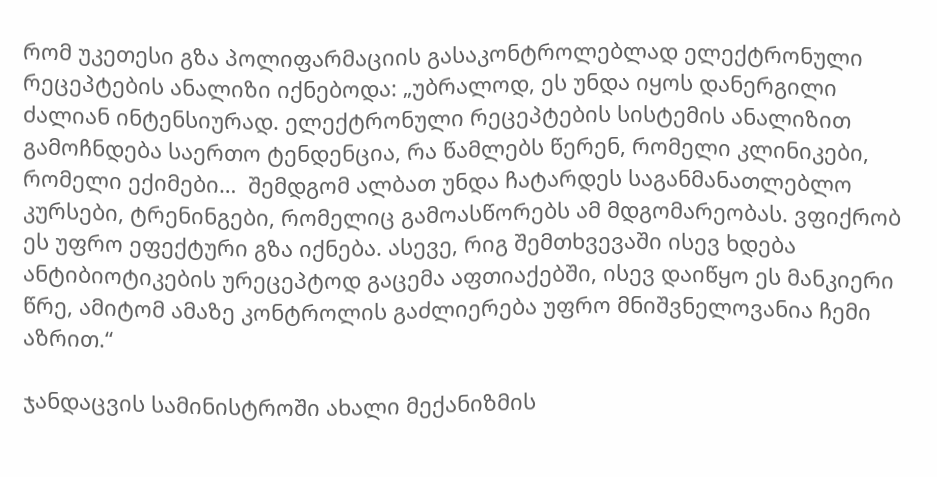რომ უკეთესი გზა პოლიფარმაციის გასაკონტროლებლად ელექტრონული რეცეპტების ანალიზი იქნებოდა: „უბრალოდ, ეს უნდა იყოს დანერგილი ძალიან ინტენსიურად. ელექტრონული რეცეპტების სისტემის ანალიზით გამოჩნდება საერთო ტენდენცია, რა წამლებს წერენ, რომელი კლინიკები, რომელი ექიმები…  შემდგომ ალბათ უნდა ჩატარდეს საგანმანათლებლო კურსები, ტრენინგები, რომელიც გამოასწორებს ამ მდგომარეობას. ვფიქრობ ეს უფრო ეფექტური გზა იქნება. ასევე, რიგ შემთხვევაში ისევ ხდება ანტიბიოტიკების ურეცეპტოდ გაცემა აფთიაქებში, ისევ დაიწყო ეს მანკიერი წრე, ამიტომ ამაზე კონტროლის გაძლიერება უფრო მნიშვნელოვანია ჩემი აზრით.“

ჯანდაცვის სამინისტროში ახალი მექანიზმის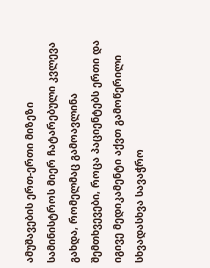ამუშავების ერთ-ერთი მიზეზი სამინისტროს მიერ ჩატარებული კვლევა გახდა, რომელმაც გამოავლინა შემთხვევები, როცა პაციენტებს ერთი და იგივე მედიკამენტი აქვთ გამოწერილი სხვადასხვა სავაჭრო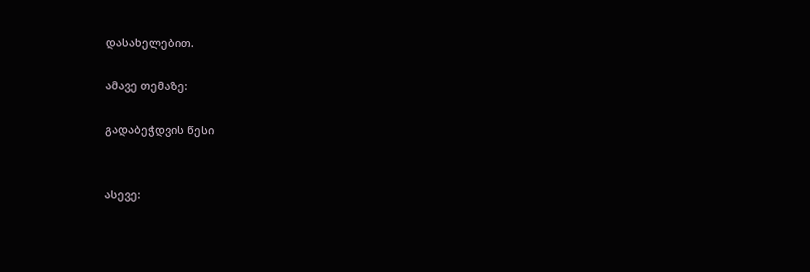დასახელებით.

ამავე თემაზე:

გადაბეჭდვის წესი


ასევე: